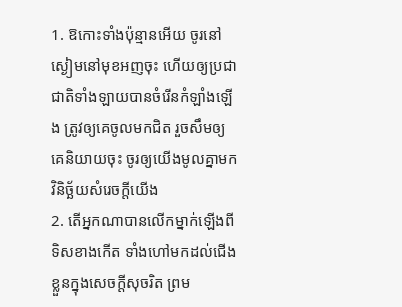1. ឱកោះទាំងប៉ុន្មានអើយ ចូរនៅស្ងៀមនៅមុខអញចុះ ហើយឲ្យប្រជាជាតិទាំងឡាយបានចំរើនកំឡាំងឡើង ត្រូវឲ្យគេចូលមកជិត រួចសឹមឲ្យគេនិយាយចុះ ចូរឲ្យយើងមូលគ្នាមកវិនិច្ឆ័យសំរេចក្តីយើង
2. តើអ្នកណាបានលើកម្នាក់ឡើងពីទិសខាងកើត ទាំងហៅមកដល់ជើងខ្លួនក្នុងសេចក្ដីសុចរិត ព្រម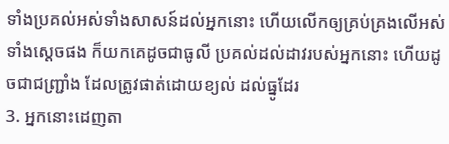ទាំងប្រគល់អស់ទាំងសាសន៍ដល់អ្នកនោះ ហើយលើកឲ្យគ្រប់គ្រងលើអស់ទាំងស្តេចផង ក៏យកគេដូចជាធូលី ប្រគល់ដល់ដាវរបស់អ្នកនោះ ហើយដូចជាជញ្ជ្រាំង ដែលត្រូវផាត់ដោយខ្យល់ ដល់ធ្នូដែរ
3. អ្នកនោះដេញតា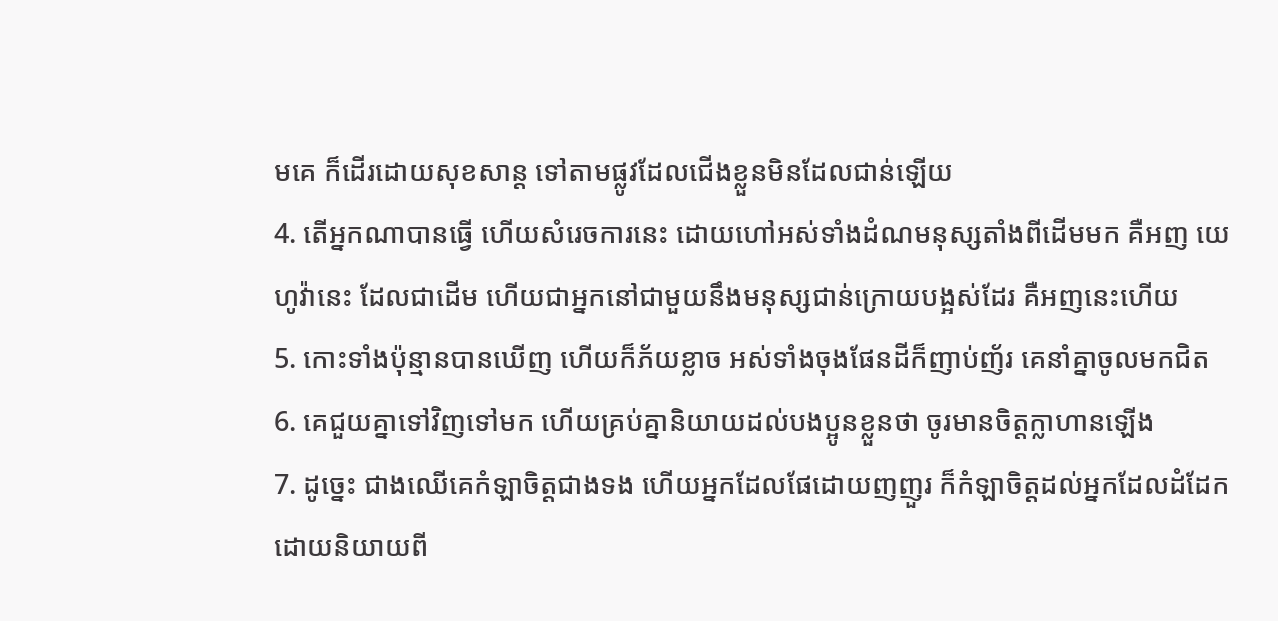មគេ ក៏ដើរដោយសុខសាន្ត ទៅតាមផ្លូវដែលជើងខ្លួនមិនដែលជាន់ឡើយ
4. តើអ្នកណាបានធ្វើ ហើយសំរេចការនេះ ដោយហៅអស់ទាំងដំណមនុស្សតាំងពីដើមមក គឺអញ យេហូវ៉ានេះ ដែលជាដើម ហើយជាអ្នកនៅជាមួយនឹងមនុស្សជាន់ក្រោយបង្អស់ដែរ គឺអញនេះហើយ
5. កោះទាំងប៉ុន្មានបានឃើញ ហើយក៏ភ័យខ្លាច អស់ទាំងចុងផែនដីក៏ញាប់ញ័រ គេនាំគ្នាចូលមកជិត
6. គេជួយគ្នាទៅវិញទៅមក ហើយគ្រប់គ្នានិយាយដល់បងប្អូនខ្លួនថា ចូរមានចិត្តក្លាហានឡើង
7. ដូច្នេះ ជាងឈើគេកំឡាចិត្តជាងទង ហើយអ្នកដែលផែដោយញញួរ ក៏កំឡាចិត្តដល់អ្នកដែលដំដែក ដោយនិយាយពី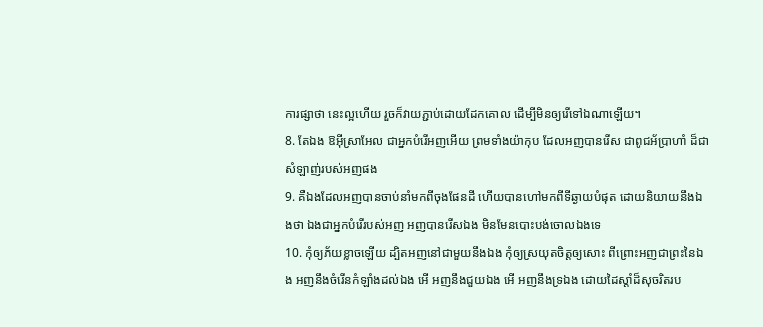ការផ្សាថា នេះល្អហើយ រួចក៏វាយភ្ជាប់ដោយដែកគោល ដើម្បីមិនឲ្យរើទៅឯណាឡើយ។
8. តែឯង ឱអ៊ីស្រាអែល ជាអ្នកបំរើអញអើយ ព្រមទាំងយ៉ាកុប ដែលអញបានរើស ជាពូជអ័ប្រាហាំ ដ៏ជាសំឡាញ់របស់អញផង
9. គឺឯងដែលអញបានចាប់នាំមកពីចុងផែនដី ហើយបានហៅមកពីទីឆ្ងាយបំផុត ដោយនិយាយនឹងឯងថា ឯងជាអ្នកបំរើរបស់អញ អញបានរើសឯង មិនមែនបោះបង់ចោលឯងទេ
10. កុំឲ្យភ័យខ្លាចឡើយ ដ្បិតអញនៅជាមួយនឹងឯង កុំឲ្យស្រយុតចិត្តឲ្យសោះ ពីព្រោះអញជាព្រះនៃឯង អញនឹងចំរើនកំឡាំងដល់ឯង អើ អញនឹងជួយឯង អើ អញនឹងទ្រឯង ដោយដៃស្តាំដ៏សុចរិតរប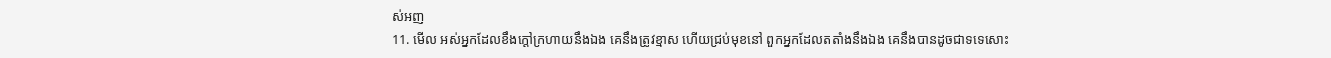ស់អញ
11. មើល អស់អ្នកដែលខឹងក្តៅក្រហាយនឹងឯង គេនឹងត្រូវខ្មាស ហើយជ្រប់មុខនៅ ពួកអ្នកដែលតតាំងនឹងឯង គេនឹងបានដូចជាទទេសោះ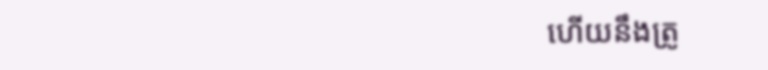ហើយនឹងត្រូ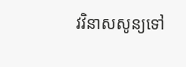វវិនាសសូន្យទៅ